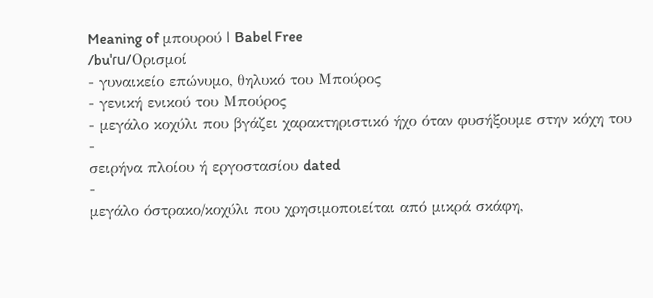Meaning of μπουρού | Babel Free
/buˈɾu/Ορισμοί
- γυναικείο επώνυμο, θηλυκό του Μπούρος
- γενική ενικού του Μπούρος
- μεγάλο κοχύλι που βγάζει χαρακτηριστικό ήχο όταν φυσήξουμε στην κόχη του
-
σειρήνα πλοίου ή εργοστασίου dated
-
μεγάλο όστρακο/κοχύλι που χρησιμοποιείται από μικρά σκάφη,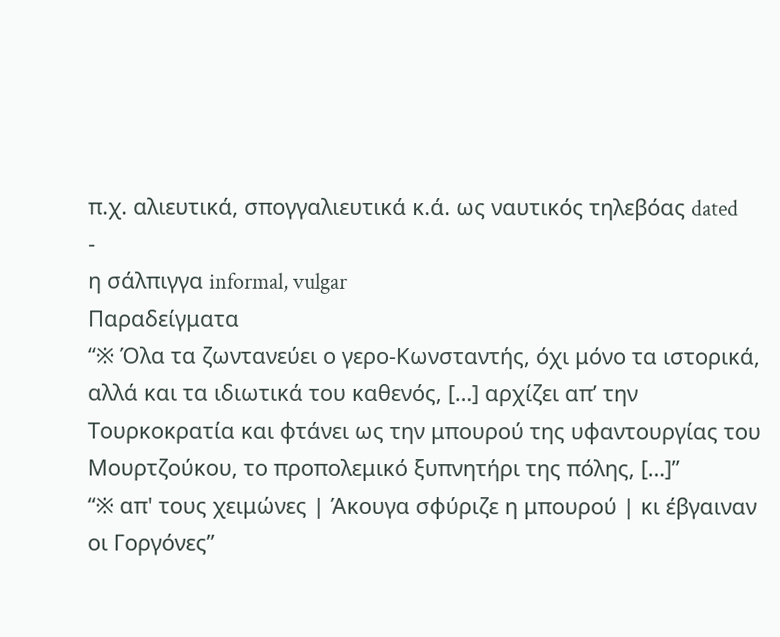π.χ. αλιευτικά, σπογγαλιευτικά κ.ά. ως ναυτικός τηλεβόας dated
-
η σάλπιγγα informal, vulgar
Παραδείγματα
“※ Όλα τα ζωντανεύει ο γερο-Κωνσταντής, όχι μόνο τα ιστορικά, αλλά και τα ιδιωτικά του καθενός, […] αρχίζει απ’ την Τουρκοκρατία και φτάνει ως την μπουρού της υφαντουργίας του Μουρτζούκου, το προπολεμικό ξυπνητήρι της πόλης, […]”
“※ απ' τους χειμώνες | Άκουγα σφύριζε η μπουρού | κι έβγαιναν οι Γοργόνες”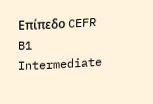Επίπεδο CEFR
B1
Intermediate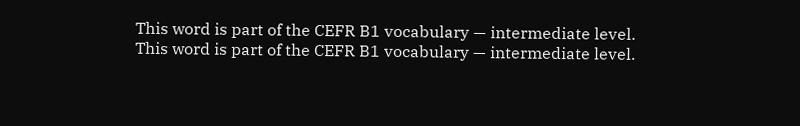This word is part of the CEFR B1 vocabulary — intermediate level.
This word is part of the CEFR B1 vocabulary — intermediate level.